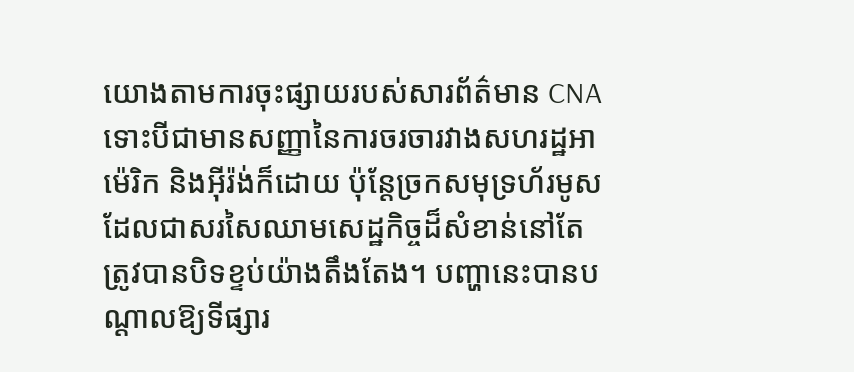យោងតាមការចុះផ្សាយរបស់សារព័ត៌មាន CNA ទោះបីជាមានសញ្ញានៃការចរចារវាងសហរដ្ឋអាម៉េរិក និងអ៊ីរ៉ង់ក៏ដោយ ប៉ុន្តែច្រកសមុទ្រហ័រមូសដែលជាសរសៃឈាមសេដ្ឋកិច្ចដ៏សំខាន់នៅតែត្រូវបានបិទខ្ទប់យ៉ាងតឹងតែង។ បញ្ហានេះបានបណ្តាលឱ្យទីផ្សារ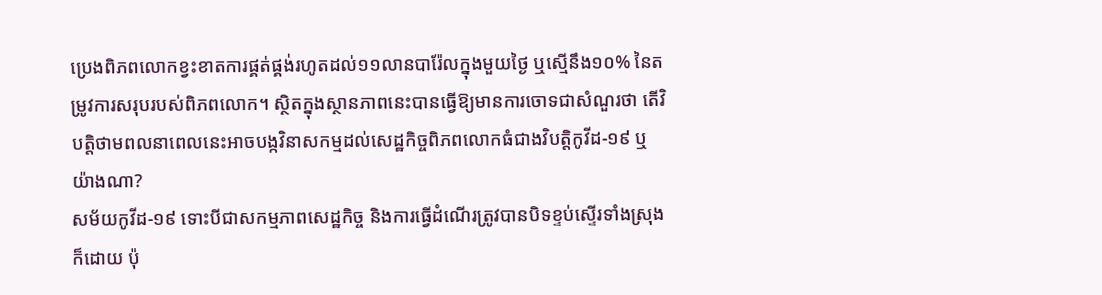ប្រេងពិភពលោកខ្វះខាតការផ្គត់ផ្គង់រហូតដល់១១លានបារ៉ែលក្នុងមួយថ្ងៃ ឬស្មើនឹង១០% នៃតម្រូវការសរុបរបស់ពិភពលោក។ ស្ថិតក្នុងស្ថានភាពនេះបានធ្វើឱ្យមានការចោទជាសំណួរថា តើវិបត្តិថាមពលនាពេលនេះអាចបង្កវិនាសកម្មដល់សេដ្ឋកិច្ចពិភពលោកធំជាងវិបត្តិកូវីដ-១៩ ឬយ៉ាងណា?
សម័យកូវីដ-១៩ ទោះបីជាសកម្មភាពសេដ្ឋកិច្ច និងការធ្វើដំណើរត្រូវបានបិទខ្ទប់ស្ទើរទាំងស្រុងក៏ដោយ ប៉ុ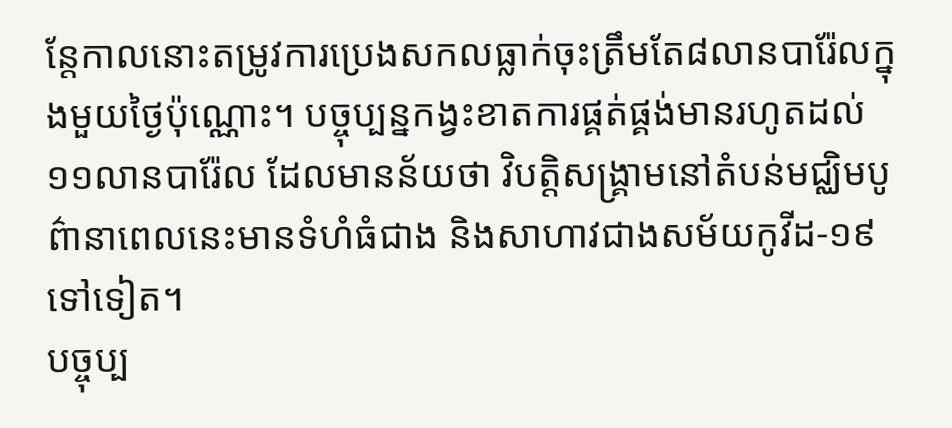ន្តែកាលនោះតម្រូវការប្រេងសកលធ្លាក់ចុះត្រឹមតែ៨លានបារ៉ែលក្នុងមួយថ្ងៃប៉ុណ្ណោះ។ បច្ចុប្បន្នកង្វះខាតការផ្គត់ផ្គង់មានរហូតដល់១១លានបារ៉ែល ដែលមានន័យថា វិបត្តិសង្គ្រាមនៅតំបន់មជ្ឈិមបូព៌ានាពេលនេះមានទំហំធំជាង និងសាហាវជាងសម័យកូវីដ-១៩ ទៅទៀត។
បច្ចុប្ប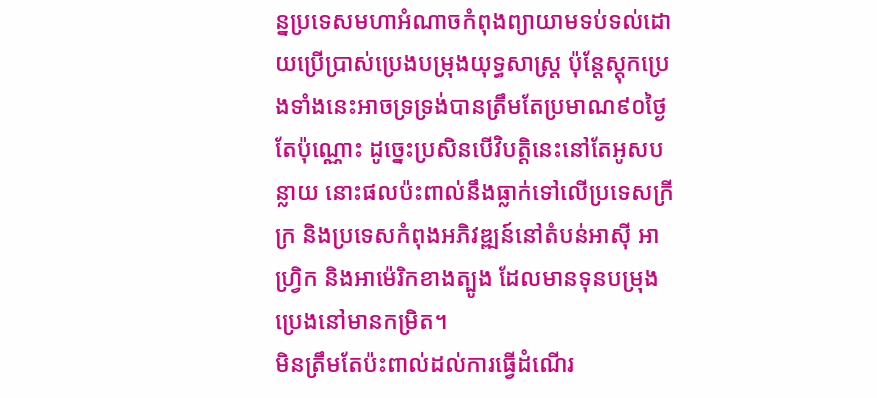ន្នប្រទេសមហាអំណាចកំពុងព្យាយាមទប់ទល់ដោយប្រើប្រាស់ប្រេងបម្រុងយុទ្ធសាស្ត្រ ប៉ុន្តែស្តុកប្រេងទាំងនេះអាចទ្រទ្រង់បានត្រឹមតែប្រមាណ៩០ថ្ងៃតែប៉ុណ្ណោះ ដូច្នេះប្រសិនបើវិបត្តិនេះនៅតែអូសបន្លាយ នោះផលប៉ះពាល់នឹងធ្លាក់ទៅលើប្រទេសក្រីក្រ និងប្រទេសកំពុងអភិវឌ្ឍន៍នៅតំបន់អាស៊ី អាហ្វ្រិក និងអាម៉េរិកខាងត្បូង ដែលមានទុនបម្រុងប្រេងនៅមានកម្រិត។
មិនត្រឹមតែប៉ះពាល់ដល់ការធ្វើដំណើរ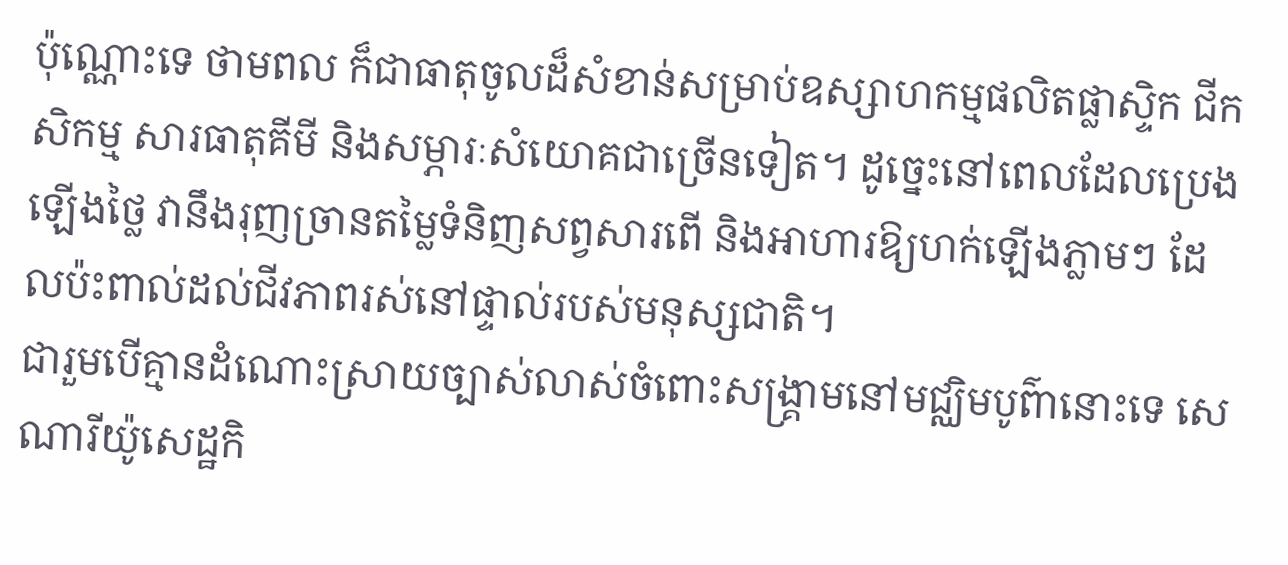ប៉ុណ្ណោះទេ ថាមពល ក៏ជាធាតុចូលដ៏សំខាន់សម្រាប់ឧស្សាហកម្មផលិតផ្លាស្ទិក ជីកសិកម្ម សារធាតុគីមី និងសម្ភារៈសំយោគជាច្រើនទៀត។ ដូច្នេះនៅពេលដែលប្រេងឡើងថ្លៃ វានឹងរុញច្រានតម្លៃទំនិញសព្វសារពើ និងអាហារឱ្យហក់ឡើងភ្លាមៗ ដែលប៉ះពាល់ដល់ជីវភាពរស់នៅផ្ទាល់របស់មនុស្សជាតិ។
ជារួមបើគ្មានដំណោះស្រាយច្បាស់លាស់ចំពោះសង្គ្រាមនៅមជ្ឈិមបូព៌ានោះទេ សេណារីយ៉ូសេដ្ឋកិ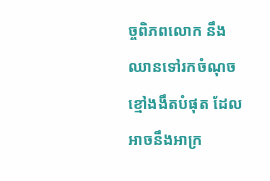ច្ចពិភពលោក នឹងឈានទៅរកចំណុចខ្មៅងងឹតបំផុត ដែលអាចនឹងអាក្រ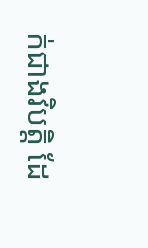ក់ជាងវិបត្តិ ដែ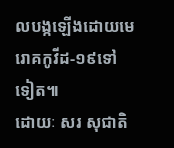លបង្កឡើងដោយមេរោគកូវីដ-១៩ទៅទៀត៕
ដោយៈ សរ សុជាតិ